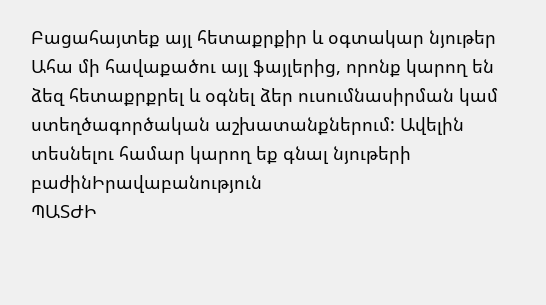Բացահայտեք այլ հետաքրքիր և օգտակար նյութեր
Ահա մի հավաքածու այլ ֆայլերից, որոնք կարող են ձեզ հետաքրքրել և օգնել ձեր ուսումնասիրման կամ ստեղծագործական աշխատանքներում: Ավելին տեսնելու համար կարող եք գնալ նյութերի բաժինԻրավաբանություն
ՊԱՏԺԻ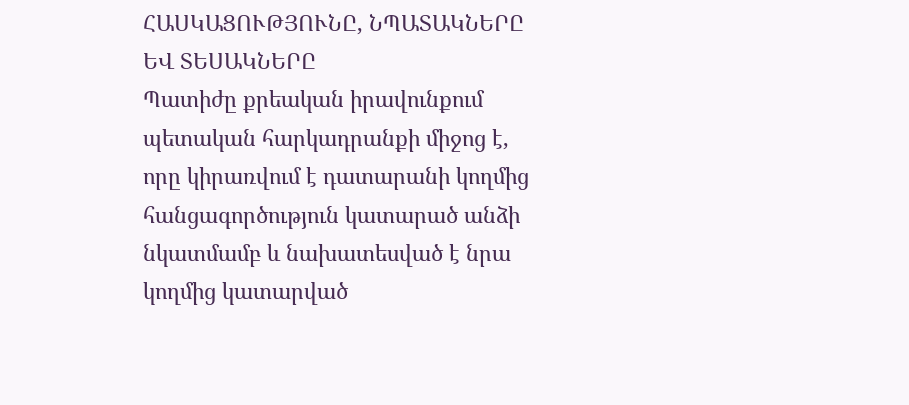ՀԱՍԿԱՑՈՒԹՅՈՒՆԸ, ՆՊԱՏԱԿՆԵՐԸ ԵՎ ՏԵՍԱԿՆԵՐԸ
Պատիժը քրեական իրավունքում պետական հարկադրանքի միջոց է, որը կիրառվում է դատարանի կողմից հանցագործություն կատարած անձի նկատմամբ և նախատեսված է նրա կողմից կատարված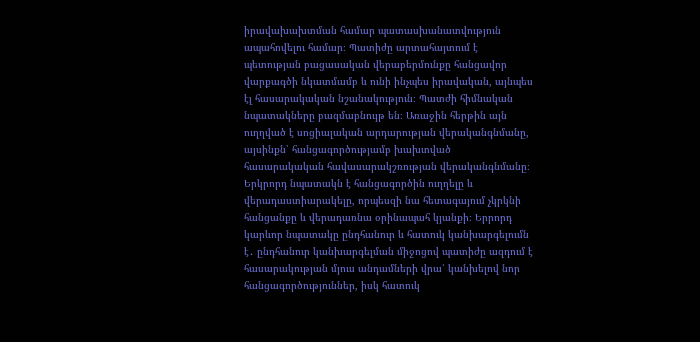իրավախախտման համար պատասխանատվություն ապահովելու համար։ Պատիժը արտահայտում է պետության բացասական վերաբերմունքը հանցավոր վարքագծի նկատմամբ և ունի ինչպես իրավական, այնպես էլ հասարակական նշանակություն։ Պատժի հիմնական նպատակները բազմաբնույթ են։ Առաջին հերթին այն ուղղված է սոցիալական արդարության վերականգնմանը, այսինքն՝ հանցագործությամբ խախտված հասարակական հավասարակշռության վերականգնմանը։ Երկրորդ նպատակն է հանցագործին ուղղելը և վերադաստիարակելը, որպեսզի նա հետագայում չկրկնի հանցանքը և վերադառնա օրինապահ կյանքի։ Երրորդ կարևոր նպատակը ընդհանուր և հատուկ կանխարգելումն է․ ընդհանուր կանխարգելման միջոցով պատիժը ազդում է հասարակության մյուս անդամների վրա՝ կանխելով նոր հանցագործություններ, իսկ հատուկ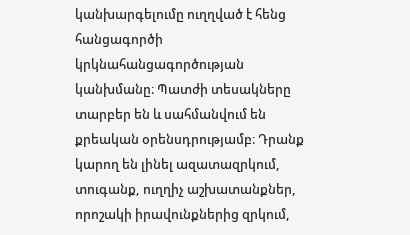կանխարգելումը ուղղված է հենց հանցագործի կրկնահանցագործության կանխմանը։ Պատժի տեսակները տարբեր են և սահմանվում են քրեական օրենսդրությամբ։ Դրանք կարող են լինել ազատազրկում, տուգանք, ուղղիչ աշխատանքներ, որոշակի իրավունքներից զրկում,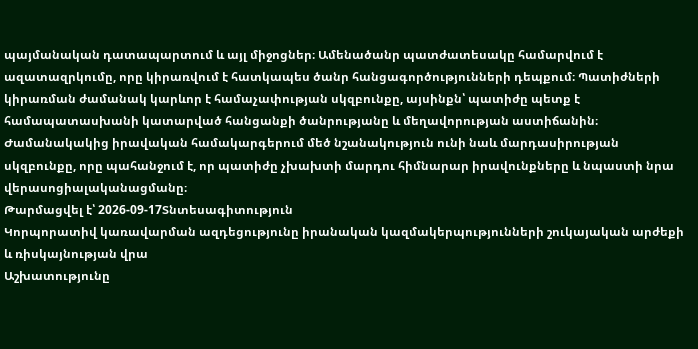պայմանական դատապարտում և այլ միջոցներ։ Ամենածանր պատժատեսակը համարվում է ազատազրկումը, որը կիրառվում է հատկապես ծանր հանցագործությունների դեպքում։ Պատիժների կիրառման ժամանակ կարևոր է համաչափության սկզբունքը, այսինքն՝ պատիժը պետք է համապատասխանի կատարված հանցանքի ծանրությանը և մեղավորության աստիճանին։ Ժամանակակից իրավական համակարգերում մեծ նշանակություն ունի նաև մարդասիրության սկզբունքը, որը պահանջում է, որ պատիժը չխախտի մարդու հիմնարար իրավունքները և նպաստի նրա վերասոցիալականացմանը։
Թարմացվել է՝ 2026-09-17Տնտեսագիտություն
Կորպորատիվ կառավարման ազդեցությունը իրանական կազմակերպությունների շուկայական արժեքի և ռիսկայնության վրա
Աշխատությունը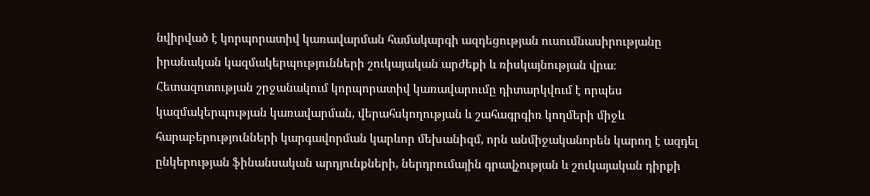նվիրված է կորպորատիվ կառավարման համակարգի ազդեցության ուսումնասիրությանը իրանական կազմակերպությունների շուկայական արժեքի և ռիսկայնության վրա։ Հետազոտության շրջանակում կորպորատիվ կառավարումը դիտարկվում է որպես կազմակերպության կառավարման, վերահսկողության և շահագրգիռ կողմերի միջև հարաբերությունների կարգավորման կարևոր մեխանիզմ, որն անմիջականորեն կարող է ազդել ընկերության ֆինանսական արդյունքների, ներդրումային գրավչության և շուկայական դիրքի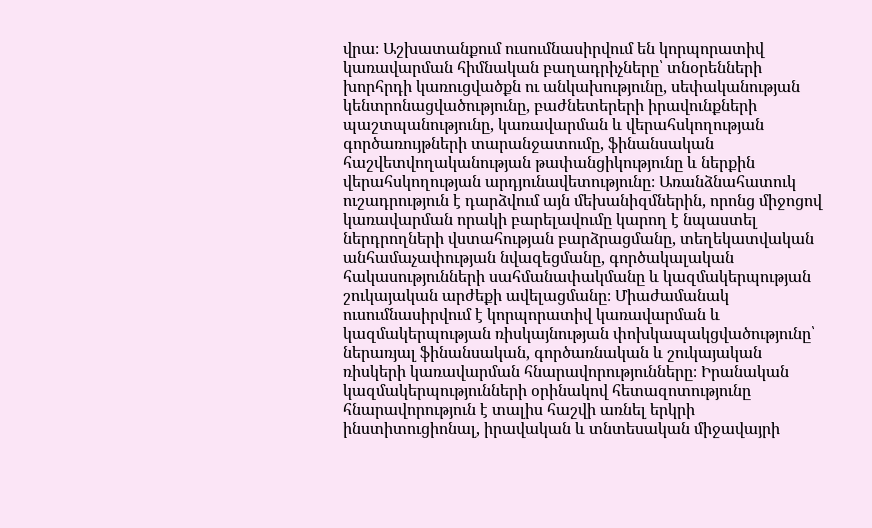վրա։ Աշխատանքում ուսումնասիրվում են կորպորատիվ կառավարման հիմնական բաղադրիչները՝ տնօրենների խորհրդի կառուցվածքն ու անկախությունը, սեփականության կենտրոնացվածությունը, բաժնետերերի իրավունքների պաշտպանությունը, կառավարման և վերահսկողության գործառույթների տարանջատումը, ֆինանսական հաշվետվողականության թափանցիկությունը և ներքին վերահսկողության արդյունավետությունը։ Առանձնահատուկ ուշադրություն է դարձվում այն մեխանիզմներին, որոնց միջոցով կառավարման որակի բարելավումը կարող է նպաստել ներդրողների վստահության բարձրացմանը, տեղեկատվական անհամաչափության նվազեցմանը, գործակալական հակասությունների սահմանափակմանը և կազմակերպության շուկայական արժեքի ավելացմանը։ Միաժամանակ ուսումնասիրվում է կորպորատիվ կառավարման և կազմակերպության ռիսկայնության փոխկապակցվածությունը՝ ներառյալ ֆինանսական, գործառնական և շուկայական ռիսկերի կառավարման հնարավորությունները։ Իրանական կազմակերպությունների օրինակով հետազոտությունը հնարավորություն է տալիս հաշվի առնել երկրի ինստիտուցիոնալ, իրավական և տնտեսական միջավայրի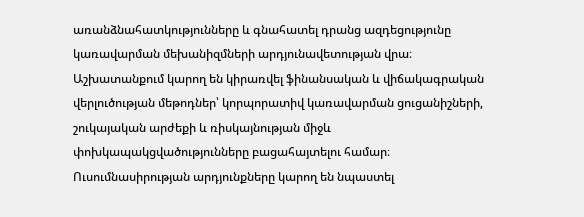առանձնահատկությունները և գնահատել դրանց ազդեցությունը կառավարման մեխանիզմների արդյունավետության վրա։ Աշխատանքում կարող են կիրառվել ֆինանսական և վիճակագրական վերլուծության մեթոդներ՝ կորպորատիվ կառավարման ցուցանիշների, շուկայական արժեքի և ռիսկայնության միջև փոխկապակցվածությունները բացահայտելու համար։ Ուսումնասիրության արդյունքները կարող են նպաստել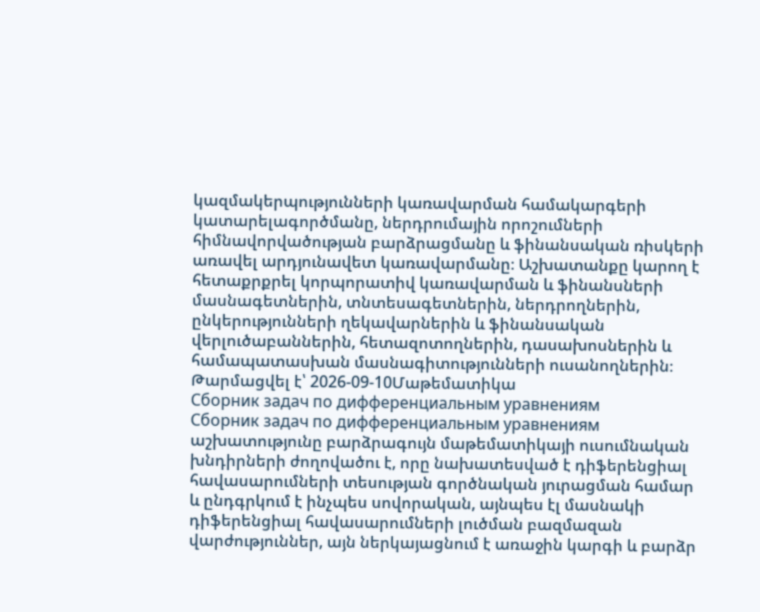կազմակերպությունների կառավարման համակարգերի կատարելագործմանը, ներդրումային որոշումների հիմնավորվածության բարձրացմանը և ֆինանսական ռիսկերի առավել արդյունավետ կառավարմանը։ Աշխատանքը կարող է հետաքրքրել կորպորատիվ կառավարման և ֆինանսների մասնագետներին, տնտեսագետներին, ներդրողներին, ընկերությունների ղեկավարներին և ֆինանսական վերլուծաբաններին, հետազոտողներին, դասախոսներին և համապատասխան մասնագիտությունների ուսանողներին։
Թարմացվել է՝ 2026-09-10Մաթեմատիկա
Сборник задач по дифференциальным уравнениям
Сборник задач по дифференциальным уравнениям աշխատությունը բարձրագույն մաթեմատիկայի ուսումնական խնդիրների ժողովածու է, որը նախատեսված է դիֆերենցիալ հավասարումների տեսության գործնական յուրացման համար և ընդգրկում է ինչպես սովորական, այնպես էլ մասնակի դիֆերենցիալ հավասարումների լուծման բազմազան վարժություններ, այն ներկայացնում է առաջին կարգի և բարձր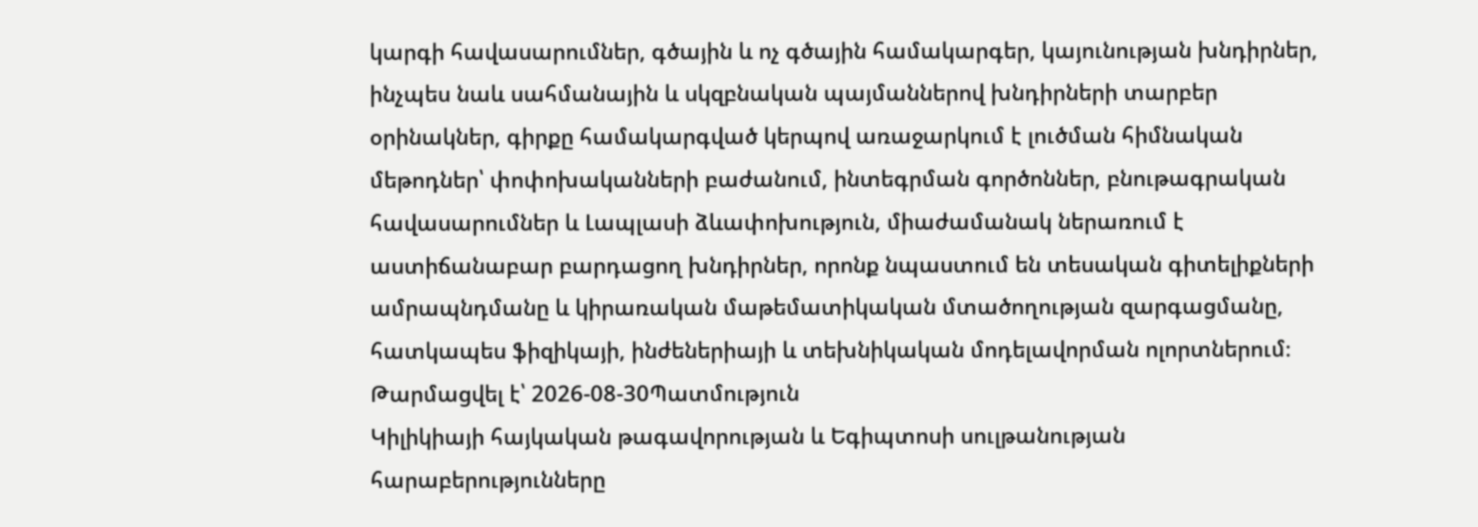կարգի հավասարումներ, գծային և ոչ գծային համակարգեր, կայունության խնդիրներ, ինչպես նաև սահմանային և սկզբնական պայմաններով խնդիրների տարբեր օրինակներ, գիրքը համակարգված կերպով առաջարկում է լուծման հիմնական մեթոդներ՝ փոփոխականների բաժանում, ինտեգրման գործոններ, բնութագրական հավասարումներ և Լապլասի ձևափոխություն, միաժամանակ ներառում է աստիճանաբար բարդացող խնդիրներ, որոնք նպաստում են տեսական գիտելիքների ամրապնդմանը և կիրառական մաթեմատիկական մտածողության զարգացմանը, հատկապես ֆիզիկայի, ինժեներիայի և տեխնիկական մոդելավորման ոլորտներում։
Թարմացվել է՝ 2026-08-30Պատմություն
Կիլիկիայի հայկական թագավորության և Եգիպտոսի սուլթանության հարաբերությունները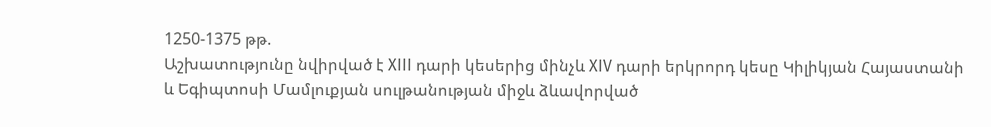1250-1375 թթ.
Աշխատությունը նվիրված է XIII դարի կեսերից մինչև XIV դարի երկրորդ կեսը Կիլիկյան Հայաստանի և Եգիպտոսի Մամլուքյան սուլթանության միջև ձևավորված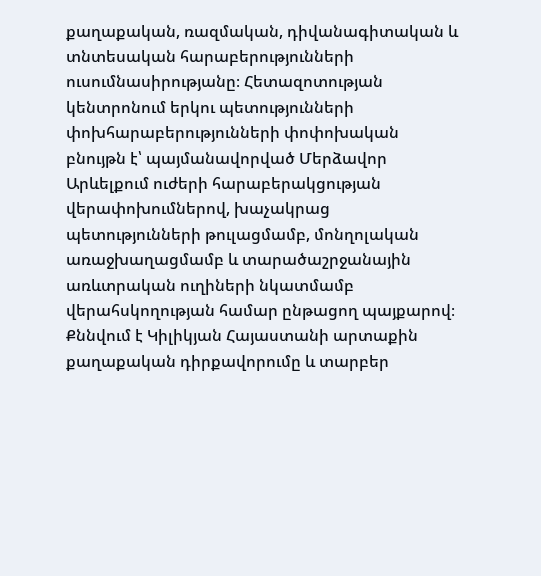քաղաքական, ռազմական, դիվանագիտական և տնտեսական հարաբերությունների ուսումնասիրությանը։ Հետազոտության կենտրոնում երկու պետությունների փոխհարաբերությունների փոփոխական բնույթն է՝ պայմանավորված Մերձավոր Արևելքում ուժերի հարաբերակցության վերափոխումներով, խաչակրաց պետությունների թուլացմամբ, մոնղոլական առաջխաղացմամբ և տարածաշրջանային առևտրական ուղիների նկատմամբ վերահսկողության համար ընթացող պայքարով։ Քննվում է Կիլիկյան Հայաստանի արտաքին քաղաքական դիրքավորումը և տարբեր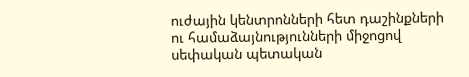ուժային կենտրոնների հետ դաշինքների ու համաձայնությունների միջոցով սեփական պետական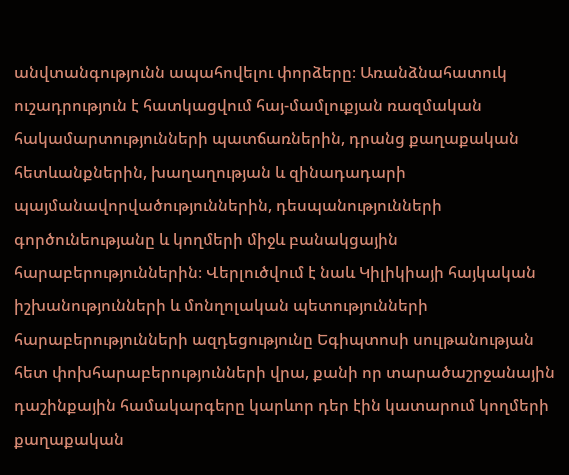անվտանգությունն ապահովելու փորձերը։ Առանձնահատուկ ուշադրություն է հատկացվում հայ-մամլուքյան ռազմական հակամարտությունների պատճառներին, դրանց քաղաքական հետևանքներին, խաղաղության և զինադադարի պայմանավորվածություններին, դեսպանությունների գործունեությանը և կողմերի միջև բանակցային հարաբերություններին։ Վերլուծվում է նաև Կիլիկիայի հայկական իշխանությունների և մոնղոլական պետությունների հարաբերությունների ազդեցությունը Եգիպտոսի սուլթանության հետ փոխհարաբերությունների վրա, քանի որ տարածաշրջանային դաշինքային համակարգերը կարևոր դեր էին կատարում կողմերի քաղաքական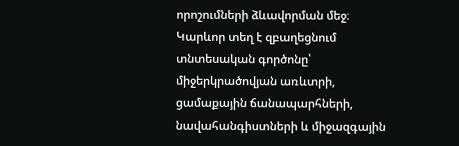որոշումների ձևավորման մեջ։ Կարևոր տեղ է զբաղեցնում տնտեսական գործոնը՝ միջերկրածովյան առևտրի, ցամաքային ճանապարհների, նավահանգիստների և միջազգային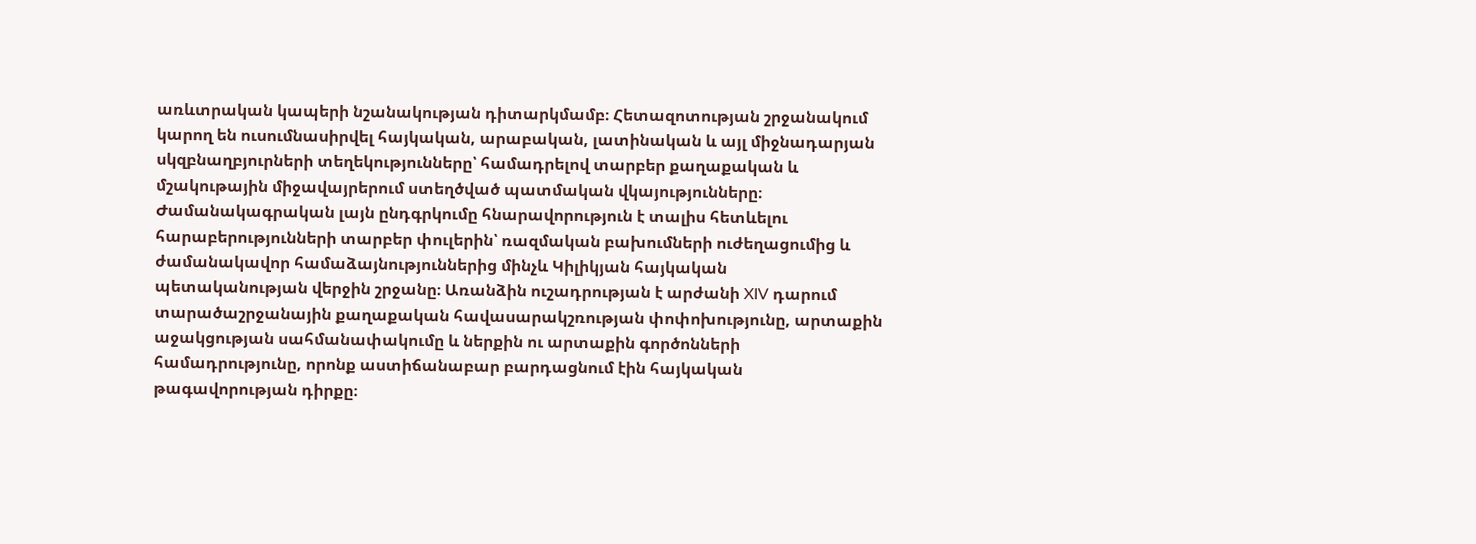առևտրական կապերի նշանակության դիտարկմամբ։ Հետազոտության շրջանակում կարող են ուսումնասիրվել հայկական, արաբական, լատինական և այլ միջնադարյան սկզբնաղբյուրների տեղեկությունները՝ համադրելով տարբեր քաղաքական և մշակութային միջավայրերում ստեղծված պատմական վկայությունները։ Ժամանակագրական լայն ընդգրկումը հնարավորություն է տալիս հետևելու հարաբերությունների տարբեր փուլերին՝ ռազմական բախումների ուժեղացումից և ժամանակավոր համաձայնություններից մինչև Կիլիկյան հայկական պետականության վերջին շրջանը։ Առանձին ուշադրության է արժանի XIV դարում տարածաշրջանային քաղաքական հավասարակշռության փոփոխությունը, արտաքին աջակցության սահմանափակումը և ներքին ու արտաքին գործոնների համադրությունը, որոնք աստիճանաբար բարդացնում էին հայկական թագավորության դիրքը։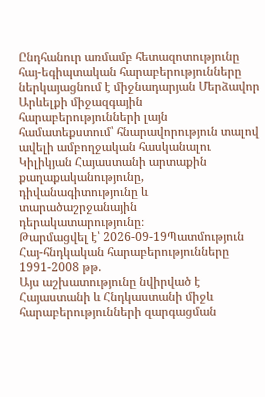Ընդհանուր առմամբ հետազոտությունը հայ-եգիպտական հարաբերությունները ներկայացնում է միջնադարյան Մերձավոր Արևելքի միջազգային հարաբերությունների լայն համատեքստում՝ հնարավորություն տալով ավելի ամբողջական հասկանալու Կիլիկյան Հայաստանի արտաքին քաղաքականությունը, դիվանագիտությունը և տարածաշրջանային դերակատարությունը։
Թարմացվել է՝ 2026-09-19Պատմություն
Հայ-հնդկական հարաբերությունները 1991-2008 թթ.
Այս աշխատությունը նվիրված է Հայաստանի և Հնդկաստանի միջև հարաբերությունների զարգացման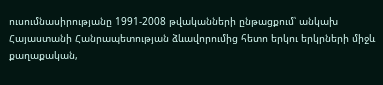ուսումնասիրությանը 1991-2008 թվականների ընթացքում՝ անկախ Հայաստանի Հանրապետության ձևավորումից հետո երկու երկրների միջև քաղաքական,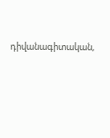դիվանագիտական,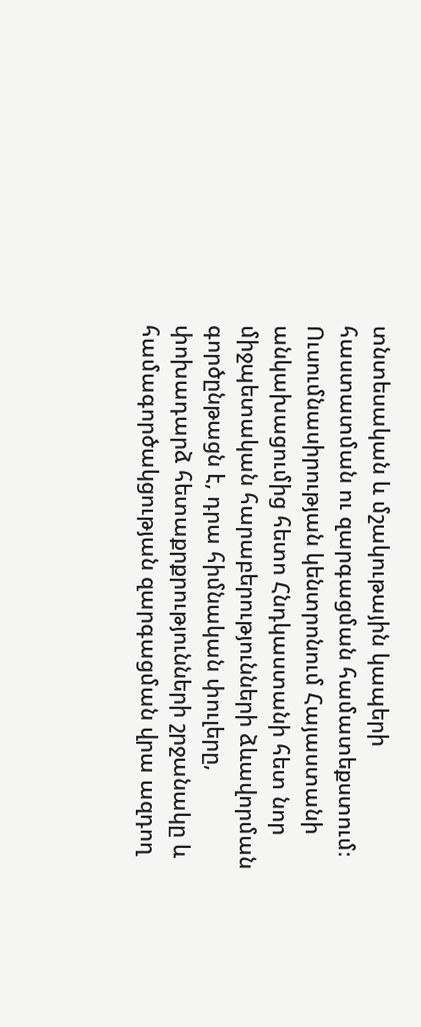տնտեսական և մշակութային կապերի հաստատման ու զարգացման համատեքստում։ Ուսումնասիրության կենտրոնում Հայաստանի անկախացումից հետո Հնդկաստանի հետ նոր միջպետական հարաբերությունների ձևավորման գործընթացն է, դրա հիմնական փուլերը, փոխադարձ հետաքրքրությունների շրջանակը և համագործակցության զարգացման վրա ազդող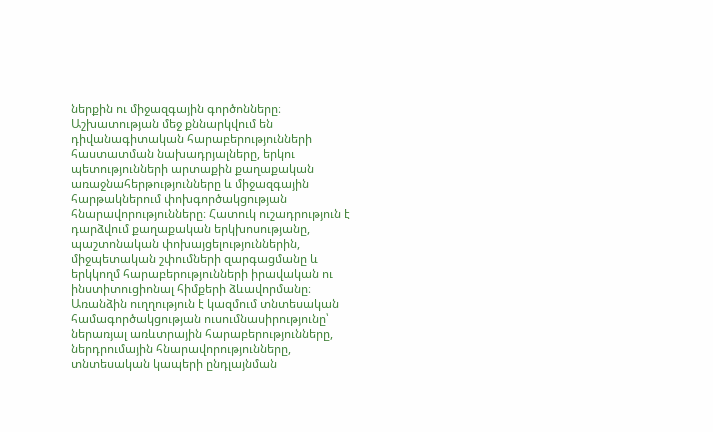ներքին ու միջազգային գործոնները։ Աշխատության մեջ քննարկվում են դիվանագիտական հարաբերությունների հաստատման նախադրյալները, երկու պետությունների արտաքին քաղաքական առաջնահերթությունները և միջազգային հարթակներում փոխգործակցության հնարավորությունները։ Հատուկ ուշադրություն է դարձվում քաղաքական երկխոսությանը, պաշտոնական փոխայցելություններին, միջպետական շփումների զարգացմանը և երկկողմ հարաբերությունների իրավական ու ինստիտուցիոնալ հիմքերի ձևավորմանը։ Առանձին ուղղություն է կազմում տնտեսական համագործակցության ուսումնասիրությունը՝ ներառյալ առևտրային հարաբերությունները, ներդրումային հնարավորությունները, տնտեսական կապերի ընդլայնման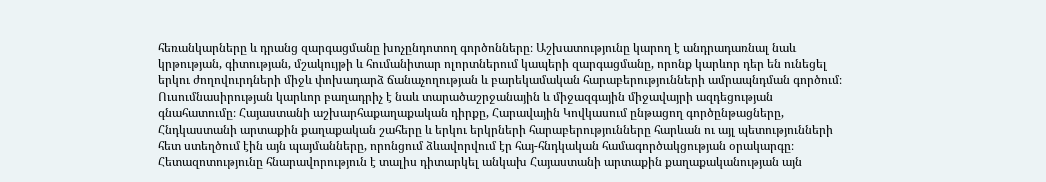հեռանկարները և դրանց զարգացմանը խոչընդոտող գործոնները։ Աշխատությունը կարող է անդրադառնալ նաև կրթության, գիտության, մշակույթի և հումանիտար ոլորտներում կապերի զարգացմանը, որոնք կարևոր դեր են ունեցել երկու ժողովուրդների միջև փոխադարձ ճանաչողության և բարեկամական հարաբերությունների ամրապնդման գործում։ Ուսումնասիրության կարևոր բաղադրիչ է նաև տարածաշրջանային և միջազգային միջավայրի ազդեցության գնահատումը։ Հայաստանի աշխարհաքաղաքական դիրքը, Հարավային Կովկասում ընթացող գործընթացները, Հնդկաստանի արտաքին քաղաքական շահերը և երկու երկրների հարաբերությունները հարևան ու այլ պետությունների հետ ստեղծում էին այն պայմանները, որոնցում ձևավորվում էր հայ-հնդկական համագործակցության օրակարգը։ Հետազոտությունը հնարավորություն է տալիս դիտարկել անկախ Հայաստանի արտաքին քաղաքականության այն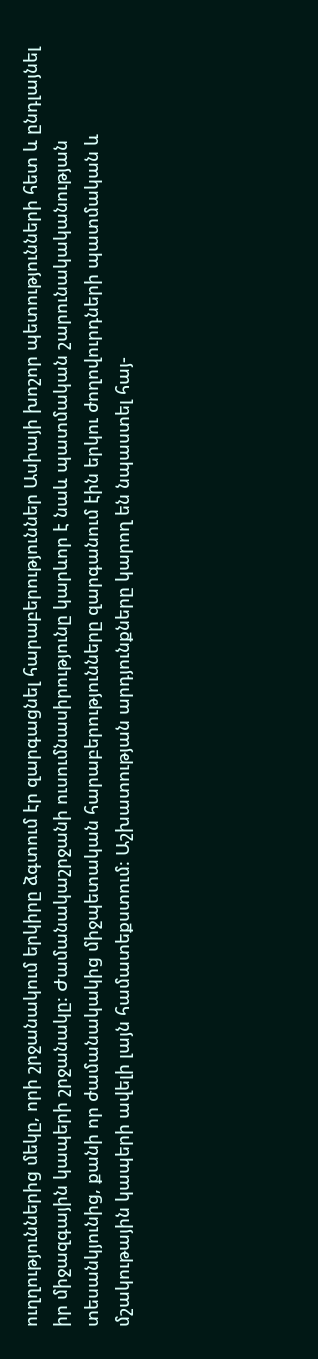ուղղություններից մեկը, որի շրջանակում երկիրը ձգտում էր զարգացնել հարաբերություններ Ասիայի խոշոր պետությունների հետ և ընդլայնել իր միջազգային կապերի շրջանակը։ Ժամանակաշրջանի ուսումնասիրությունը կարևոր է նաև պատմական շարունակականության տեսանկյունից, քանի որ ժամանակակից միջպետական հարաբերությունները զարգանում էին երկու ժողովուրդների պատմական և մշակութային կապերի ավելի լայն համատեքստում։ Աշխատության արդյունքները կարող են նպաստել հայ-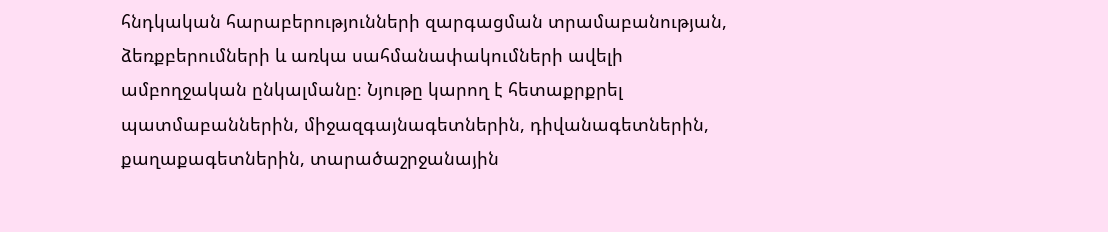հնդկական հարաբերությունների զարգացման տրամաբանության, ձեռքբերումների և առկա սահմանափակումների ավելի ամբողջական ընկալմանը։ Նյութը կարող է հետաքրքրել պատմաբաններին, միջազգայնագետներին, դիվանագետներին, քաղաքագետներին, տարածաշրջանային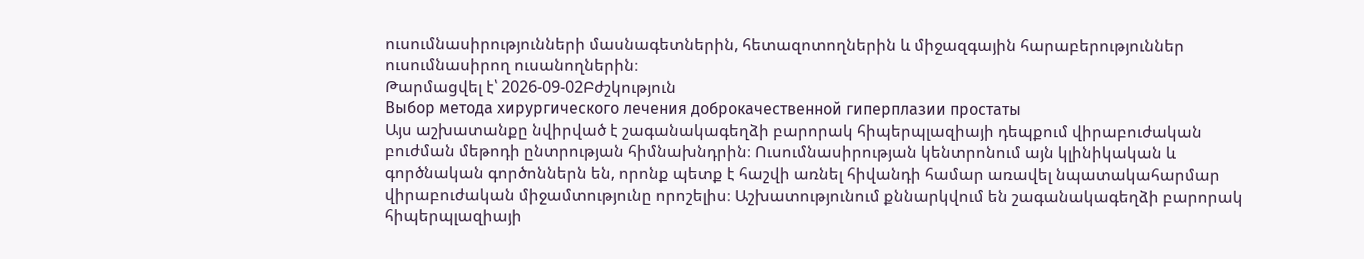ուսումնասիրությունների մասնագետներին, հետազոտողներին և միջազգային հարաբերություններ ուսումնասիրող ուսանողներին։
Թարմացվել է՝ 2026-09-02Բժշկություն
Выбор метода хирургического лечения доброкачественной гиперплазии простаты
Այս աշխատանքը նվիրված է շագանակագեղձի բարորակ հիպերպլազիայի դեպքում վիրաբուժական բուժման մեթոդի ընտրության հիմնախնդրին։ Ուսումնասիրության կենտրոնում այն կլինիկական և գործնական գործոններն են, որոնք պետք է հաշվի առնել հիվանդի համար առավել նպատակահարմար վիրաբուժական միջամտությունը որոշելիս։ Աշխատությունում քննարկվում են շագանակագեղձի բարորակ հիպերպլազիայի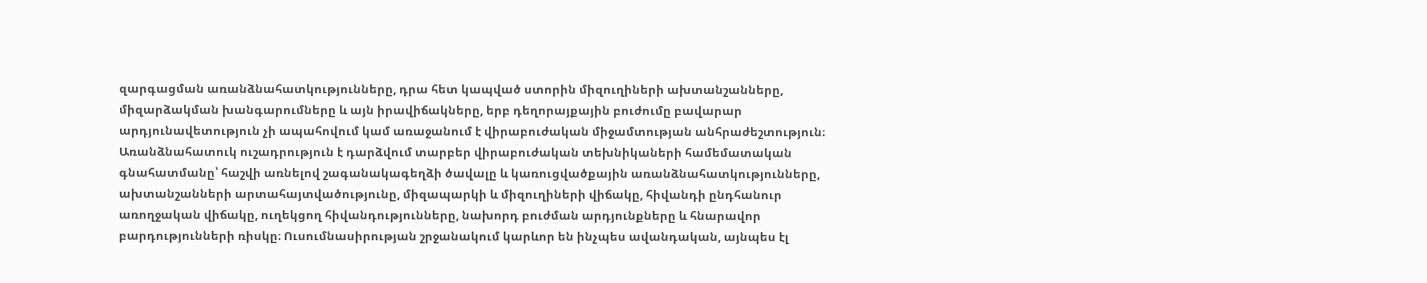զարգացման առանձնահատկությունները, դրա հետ կապված ստորին միզուղիների ախտանշանները, միզարձակման խանգարումները և այն իրավիճակները, երբ դեղորայքային բուժումը բավարար արդյունավետություն չի ապահովում կամ առաջանում է վիրաբուժական միջամտության անհրաժեշտություն։ Առանձնահատուկ ուշադրություն է դարձվում տարբեր վիրաբուժական տեխնիկաների համեմատական գնահատմանը՝ հաշվի առնելով շագանակագեղձի ծավալը և կառուցվածքային առանձնահատկությունները, ախտանշանների արտահայտվածությունը, միզապարկի և միզուղիների վիճակը, հիվանդի ընդհանուր առողջական վիճակը, ուղեկցող հիվանդությունները, նախորդ բուժման արդյունքները և հնարավոր բարդությունների ռիսկը։ Ուսումնասիրության շրջանակում կարևոր են ինչպես ավանդական, այնպես էլ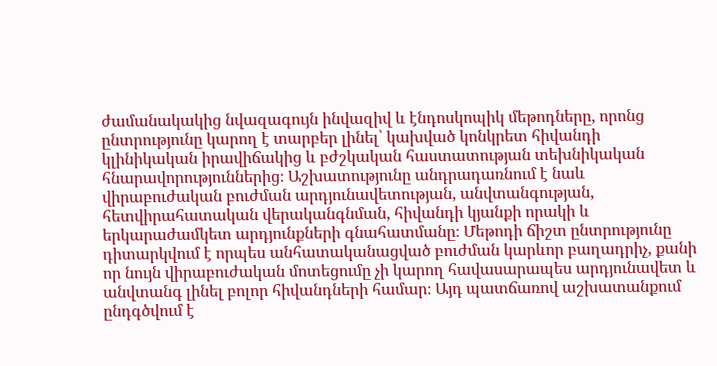ժամանակակից նվազագույն ինվազիվ և էնդոսկոպիկ մեթոդները, որոնց ընտրությունը կարող է տարբեր լինել՝ կախված կոնկրետ հիվանդի կլինիկական իրավիճակից և բժշկական հաստատության տեխնիկական հնարավորություններից։ Աշխատությունը անդրադառնում է նաև վիրաբուժական բուժման արդյունավետության, անվտանգության, հետվիրահատական վերականգնման, հիվանդի կյանքի որակի և երկարաժամկետ արդյունքների գնահատմանը։ Մեթոդի ճիշտ ընտրությունը դիտարկվում է որպես անհատականացված բուժման կարևոր բաղադրիչ, քանի որ նույն վիրաբուժական մոտեցումը չի կարող հավասարապես արդյունավետ և անվտանգ լինել բոլոր հիվանդների համար։ Այդ պատճառով աշխատանքում ընդգծվում է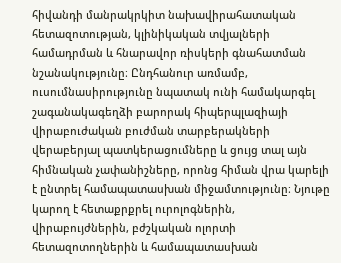հիվանդի մանրակրկիտ նախավիրահատական հետազոտության, կլինիկական տվյալների համադրման և հնարավոր ռիսկերի գնահատման նշանակությունը։ Ընդհանուր առմամբ, ուսումնասիրությունը նպատակ ունի համակարգել շագանակագեղձի բարորակ հիպերպլազիայի վիրաբուժական բուժման տարբերակների վերաբերյալ պատկերացումները և ցույց տալ այն հիմնական չափանիշները, որոնց հիման վրա կարելի է ընտրել համապատասխան միջամտությունը։ Նյութը կարող է հետաքրքրել ուրոլոգներին, վիրաբույժներին, բժշկական ոլորտի հետազոտողներին և համապատասխան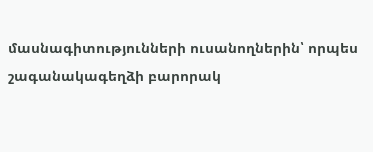մասնագիտությունների ուսանողներին՝ որպես շագանակագեղձի բարորակ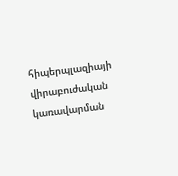հիպերպլազիայի վիրաբուժական կառավարման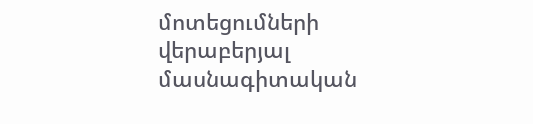մոտեցումների վերաբերյալ մասնագիտական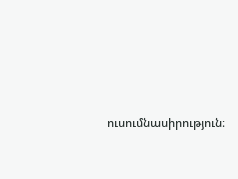ուսումնասիրություն։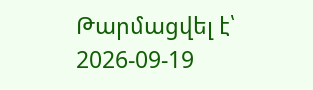Թարմացվել է՝ 2026-09-19